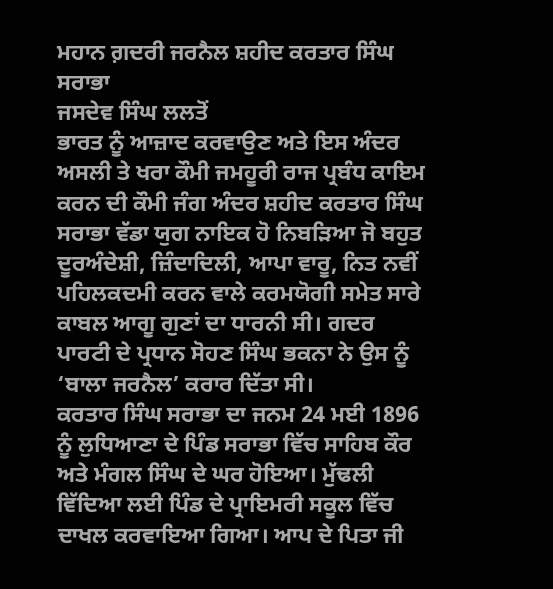ਮਹਾਨ ਗ਼ਦਰੀ ਜਰਨੈਲ ਸ਼ਹੀਦ ਕਰਤਾਰ ਸਿੰਘ ਸਰਾਭਾ
ਜਸਦੇਵ ਸਿੰਘ ਲਲਤੋਂ
ਭਾਰਤ ਨੂੰ ਆਜ਼ਾਦ ਕਰਵਾਉਣ ਅਤੇ ਇਸ ਅੰਦਰ ਅਸਲੀ ਤੇ ਖਰਾ ਕੌਮੀ ਜਮਹੂਰੀ ਰਾਜ ਪ੍ਰਬੰਧ ਕਾਇਮ ਕਰਨ ਦੀ ਕੌਮੀ ਜੰਗ ਅੰਦਰ ਸ਼ਹੀਦ ਕਰਤਾਰ ਸਿੰਘ ਸਰਾਭਾ ਵੱਡਾ ਯੁਗ ਨਾਇਕ ਹੋ ਨਿਬੜਿਆ ਜੋ ਬਹੁਤ ਦੂਰਅੰਦੇਸ਼ੀ, ਜ਼ਿੰਦਾਦਿਲੀ, ਆਪਾ ਵਾਰੂ, ਨਿਤ ਨਵੀਂ ਪਹਿਲਕਦਮੀ ਕਰਨ ਵਾਲੇ ਕਰਮਯੋਗੀ ਸਮੇਤ ਸਾਰੇ ਕਾਬਲ ਆਗੂ ਗੁਣਾਂ ਦਾ ਧਾਰਨੀ ਸੀ। ਗਦਰ ਪਾਰਟੀ ਦੇ ਪ੍ਰਧਾਨ ਸੋਹਣ ਸਿੰਘ ਭਕਨਾ ਨੇ ਉਸ ਨੂੰ ‘ਬਾਲਾ ਜਰਨੈਲ’ ਕਰਾਰ ਦਿੱਤਾ ਸੀ।
ਕਰਤਾਰ ਸਿੰਘ ਸਰਾਭਾ ਦਾ ਜਨਮ 24 ਮਈ 1896 ਨੂੰ ਲੁਧਿਆਣਾ ਦੇ ਪਿੰਡ ਸਰਾਭਾ ਵਿੱਚ ਸਾਹਿਬ ਕੌਰ ਅਤੇ ਮੰਗਲ ਸਿੰਘ ਦੇ ਘਰ ਹੋਇਆ। ਮੁੱਢਲੀ ਵਿੱਦਿਆ ਲਈ ਪਿੰਡ ਦੇ ਪ੍ਰਾਇਮਰੀ ਸਕੂਲ ਵਿੱਚ ਦਾਖਲ ਕਰਵਾਇਆ ਗਿਆ। ਆਪ ਦੇ ਪਿਤਾ ਜੀ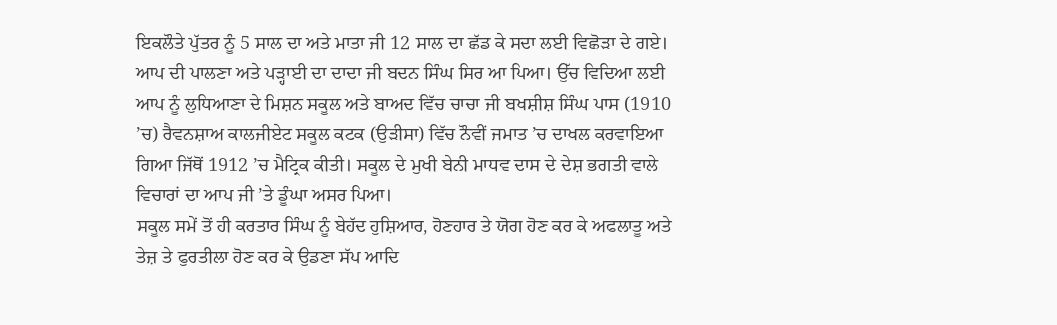ਇਕਲੌਤੇ ਪੁੱਤਰ ਨੂੰ 5 ਸਾਲ ਦਾ ਅਤੇ ਮਾਤਾ ਜੀ 12 ਸਾਲ ਦਾ ਛੱਡ ਕੇ ਸਦਾ ਲਈ ਵਿਛੋੜਾ ਦੇ ਗਏ। ਆਪ ਦੀ ਪਾਲਣਾ ਅਤੇ ਪੜ੍ਹਾਈ ਦਾ ਦਾਦਾ ਜੀ ਬਦਨ ਸਿੰਘ ਸਿਰ ਆ ਪਿਆ। ਉੱਚ ਵਿਦਿਆ ਲਈ ਆਪ ਨੂੰ ਲੁਧਿਆਣਾ ਦੇ ਮਿਸ਼ਨ ਸਕੂਲ ਅਤੇ ਬਾਅਦ ਵਿੱਚ ਚਾਚਾ ਜੀ ਬਖਸ਼ੀਸ਼ ਸਿੰਘ ਪਾਸ (1910 ’ਚ) ਰੈਵਨਸ਼ਾਅ ਕਾਲਜੀਏਟ ਸਕੂਲ ਕਟਕ (ਉੜੀਸਾ) ਵਿੱਚ ਨੌਵੀਂ ਜਮਾਤ ’ਚ ਦਾਖਲ ਕਰਵਾਇਆ ਗਿਆ ਜਿੱਥੋਂ 1912 ’ਚ ਮੈਟ੍ਰਿਕ ਕੀਤੀ। ਸਕੂਲ ਦੇ ਮੁਖੀ ਬੇਨੀ ਮਾਧਵ ਦਾਸ ਦੇ ਦੇਸ਼ ਭਗਤੀ ਵਾਲੇ ਵਿਚਾਰਾਂ ਦਾ ਆਪ ਜੀ ’ਤੇ ਡੂੰਘਾ ਅਸਰ ਪਿਆ।
ਸਕੂਲ ਸਮੇਂ ਤੋਂ ਹੀ ਕਰਤਾਰ ਸਿੰਘ ਨੂੰ ਬੇਹੱਦ ਹੁਸ਼ਿਆਰ, ਹੋਣਹਾਰ ਤੇ ਯੋਗ ਹੋਣ ਕਰ ਕੇ ਅਫਲਾਤੂ ਅਤੇ ਤੇਜ਼ ਤੇ ਫੁਰਤੀਲਾ ਹੋਣ ਕਰ ਕੇ ਉਡਣਾ ਸੱਪ ਆਦਿ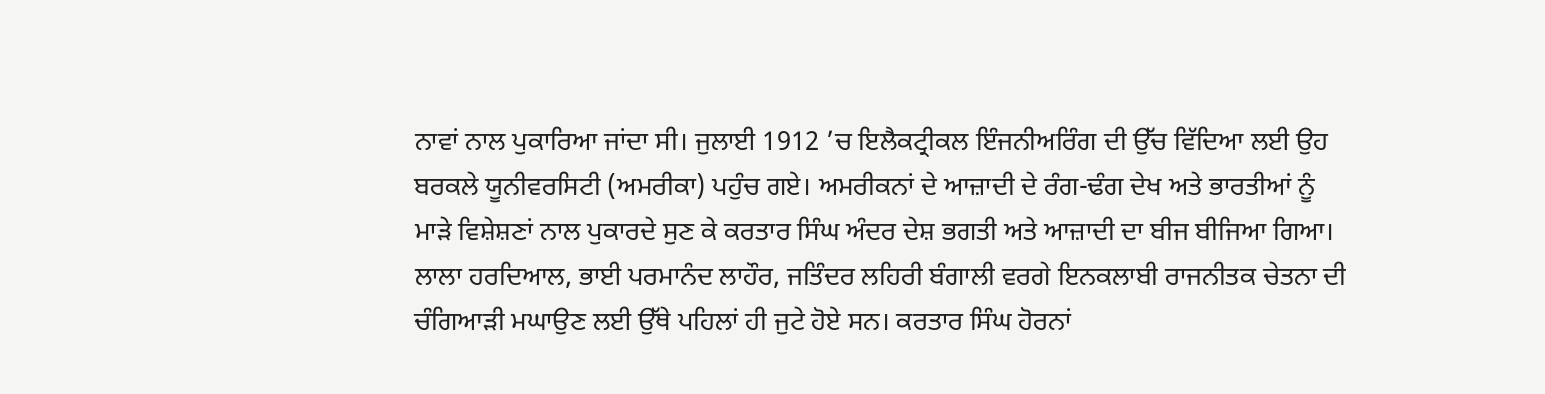ਨਾਵਾਂ ਨਾਲ ਪੁਕਾਰਿਆ ਜਾਂਦਾ ਸੀ। ਜੁਲਾਈ 1912 ’ਚ ਇਲੈਕਟ੍ਰੀਕਲ ਇੰਜਨੀਅਰਿੰਗ ਦੀ ਉੱਚ ਵਿੱਦਿਆ ਲਈ ਉਹ ਬਰਕਲੇ ਯੂਨੀਵਰਸਿਟੀ (ਅਮਰੀਕਾ) ਪਹੁੰਚ ਗਏ। ਅਮਰੀਕਨਾਂ ਦੇ ਆਜ਼ਾਦੀ ਦੇ ਰੰਗ-ਢੰਗ ਦੇਖ ਅਤੇ ਭਾਰਤੀਆਂ ਨੂੰ ਮਾੜੇ ਵਿਸ਼ੇਸ਼ਣਾਂ ਨਾਲ ਪੁਕਾਰਦੇ ਸੁਣ ਕੇ ਕਰਤਾਰ ਸਿੰਘ ਅੰਦਰ ਦੇਸ਼ ਭਗਤੀ ਅਤੇ ਆਜ਼ਾਦੀ ਦਾ ਬੀਜ ਬੀਜਿਆ ਗਿਆ। ਲਾਲਾ ਹਰਦਿਆਲ, ਭਾਈ ਪਰਮਾਨੰਦ ਲਾਹੌਰ, ਜਤਿੰਦਰ ਲਹਿਰੀ ਬੰਗਾਲੀ ਵਰਗੇ ਇਨਕਲਾਬੀ ਰਾਜਨੀਤਕ ਚੇਤਨਾ ਦੀ ਚੰਗਿਆੜੀ ਮਘਾਉਣ ਲਈ ਉੱਥੇ ਪਹਿਲਾਂ ਹੀ ਜੁਟੇ ਹੋਏ ਸਨ। ਕਰਤਾਰ ਸਿੰਘ ਹੋਰਨਾਂ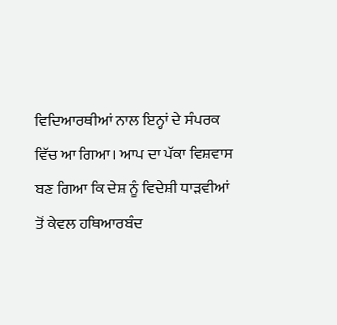ਵਿਦਿਆਰਥੀਆਂ ਨਾਲ ਇਨ੍ਹਾਂ ਦੇ ਸੰਪਰਕ ਵਿੱਚ ਆ ਗਿਆ। ਆਪ ਦਾ ਪੱਕਾ ਵਿਸ਼ਵਾਸ ਬਣ ਗਿਆ ਕਿ ਦੇਸ਼ ਨੂੰ ਵਿਦੇਸ਼ੀ ਧਾੜਵੀਆਂ ਤੋਂ ਕੇਵਲ ਹਥਿਆਰਬੰਦ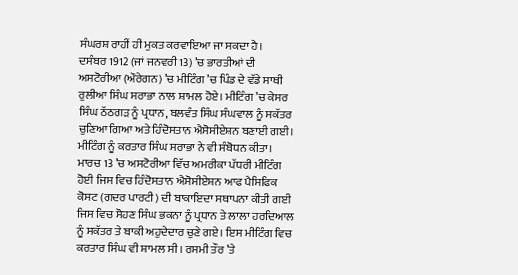ਸੰਘਰਸ਼ ਰਾਹੀਂ ਹੀ ਮੁਕਤ ਕਰਵਾਇਆ ਜਾ ਸਕਦਾ ਹੈ।
ਦਸੰਬਰ 1912 (ਜਾਂ ਜਨਵਰੀ 13) ’ਚ ਭਾਰਤੀਆਂ ਦੀ ਅਸਟੋਰੀਆ (ਔਰੇਗਨ) ’ਚ ਮੀਟਿੰਗ ’ਚ ਪਿੰਡ ਦੇ ਵੱਡੇ ਸਾਥੀ ਰੁਲੀਆ ਸਿੰਘ ਸਰਾਭਾ ਨਾਲ ਸ਼ਾਮਲ ਹੋਏ। ਮੀਟਿੰਗ ’ਚ ਕੇਸਰ ਸਿੰਘ ਠੱਠਗੜ ਨੂੰ ਪ੍ਰਧਾਨ, ਬਲਵੰਤ ਸਿੰਘ ਸੰਘਵਾਲ ਨੂੰ ਸਕੱਤਰ ਚੁਣਿਆ ਗਿਆ ਅਤੇ ਹਿੰਦੋਸਤਾਨ ਐਸੋਸੀਏਸ਼ਨ ਬਣਾਈ ਗਈ। ਮੀਟਿੰਗ ਨੂੰ ਕਰਤਾਰ ਸਿੰਘ ਸਰਾਭਾ ਨੇ ਵੀ ਸੰਬੋਧਨ ਕੀਤਾ। ਮਾਰਚ 13 ’ਚ ਅਸਟੋਰੀਆ ਵਿੱਚ ਅਮਰੀਕਾ ਪੱਧਰੀ ਮੀਟਿੰਗ ਹੋਈ ਜਿਸ ਵਿਚ ਹਿੰਦੋਸਤਾਨ ਐਸੋਸੀਏਸ਼ਨ ਆਫ ਪੈਸਿਫਿਕ ਕੋਸਟ (ਗਦਰ ਪਾਰਟੀ) ਦੀ ਬਾਕਾਇਦਾ ਸਥਾਪਨਾ ਕੀਤੀ ਗਈ ਜਿਸ ਵਿਚ ਸੋਹਣ ਸਿੰਘ ਭਕਨਾ ਨੂੰ ਪ੍ਰਧਾਨ ਤੇ ਲਾਲਾ ਹਰਦਿਆਲ ਨੂੰ ਸਕੱਤਰ ਤੇ ਬਾਕੀ ਅਹੁਦੇਦਾਰ ਚੁਣੇ ਗਏ। ਇਸ ਮੀਟਿੰਗ ਵਿਚ ਕਰਤਾਰ ਸਿੰਘ ਵੀ ਸ਼ਾਮਲ ਸੀ। ਰਸਮੀ ਤੌਰ ’ਤੇ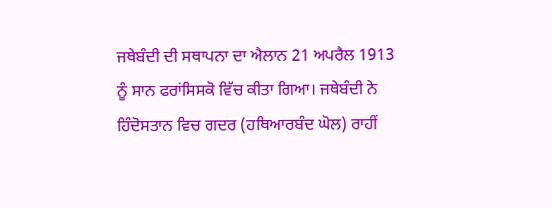ਜਥੇਬੰਦੀ ਦੀ ਸਥਾਪਨਾ ਦਾ ਐਲਾਨ 21 ਅਪਰੈਲ 1913 ਨੂੰ ਸਾਨ ਫਰਾਂਸਿਸਕੋ ਵਿੱਚ ਕੀਤਾ ਗਿਆ। ਜਥੇਬੰਦੀ ਨੇ ਹਿੰਦੋਸਤਾਨ ਵਿਚ ਗਦਰ (ਹਥਿਆਰਬੰਦ ਘੋਲ) ਰਾਹੀਂ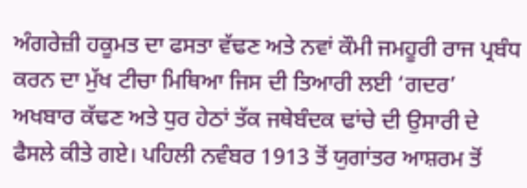ਅੰਗਰੇਜ਼ੀ ਹਕੂਮਤ ਦਾ ਫਸਤਾ ਵੱਢਣ ਅਤੇ ਨਵਾਂ ਕੌਮੀ ਜਮਹੂਰੀ ਰਾਜ ਪ੍ਰਬੰਧ ਕਰਨ ਦਾ ਮੁੱਖ ਟੀਚਾ ਮਿਥਿਆ ਜਿਸ ਦੀ ਤਿਆਰੀ ਲਈ ‘ਗਦਰ’ ਅਖਬਾਰ ਕੱਢਣ ਅਤੇ ਧੁਰ ਹੇਠਾਂ ਤੱਕ ਜਥੇਬੰਦਕ ਢਾਂਚੇ ਦੀ ਉਸਾਰੀ ਦੇ ਫੈਸਲੇ ਕੀਤੇ ਗਏ। ਪਹਿਲੀ ਨਵੰਬਰ 1913 ਤੋਂ ਯੁਗਾਂਤਰ ਆਸ਼ਰਮ ਤੋਂ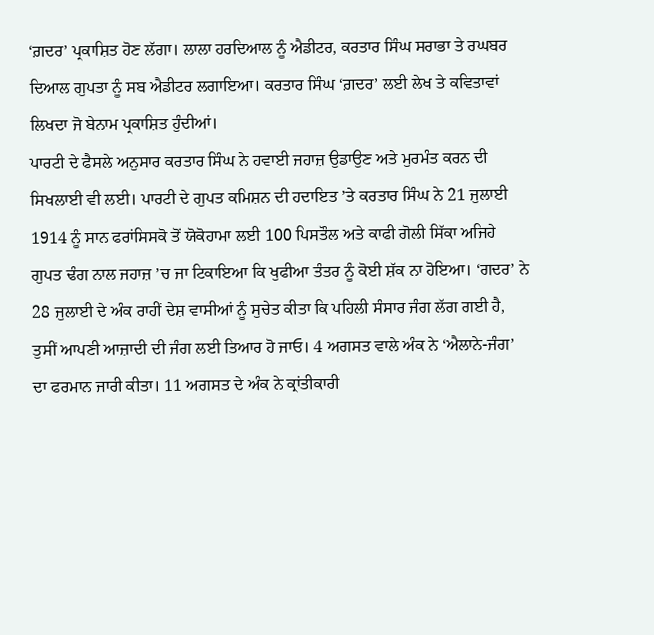‘ਗ਼ਦਰ’ ਪ੍ਰਕਾਸ਼ਿਤ ਹੋਣ ਲੱਗਾ। ਲਾਲਾ ਹਰਦਿਆਲ ਨੂੰ ਐਡੀਟਰ, ਕਰਤਾਰ ਸਿੰਘ ਸਰਾਭਾ ਤੇ ਰਘਬਰ ਦਿਆਲ ਗੁਪਤਾ ਨੂੰ ਸਬ ਐਡੀਟਰ ਲਗਾਇਆ। ਕਰਤਾਰ ਸਿੰਘ ‘ਗ਼ਦਰ’ ਲਈ ਲੇਖ ਤੇ ਕਵਿਤਾਵਾਂ ਲਿਖਦਾ ਜੋ ਬੇਨਾਮ ਪ੍ਰਕਾਸ਼ਿਤ ਹੁੰਦੀਆਂ।
ਪਾਰਟੀ ਦੇ ਫੈਸਲੇ ਅਨੁਸਾਰ ਕਰਤਾਰ ਸਿੰਘ ਨੇ ਹਵਾਈ ਜਹਾਜ਼ ਉਡਾਉਣ ਅਤੇ ਮੁਰਮੰਤ ਕਰਨ ਦੀ ਸਿਖਲਾਈ ਵੀ ਲਈ। ਪਾਰਟੀ ਦੇ ਗੁਪਤ ਕਮਿਸ਼ਨ ਦੀ ਹਦਾਇਤ ’ਤੇ ਕਰਤਾਰ ਸਿੰਘ ਨੇ 21 ਜੁਲਾਈ 1914 ਨੂੰ ਸਾਨ ਫਰਾਂਸਿਸਕੋ ਤੋਂ ਯੋਕੋਹਾਮਾ ਲਈ 100 ਪਿਸਤੌਲ ਅਤੇ ਕਾਫੀ ਗੋਲੀ ਸਿੱਕਾ ਅਜਿਹੇ ਗੁਪਤ ਢੰਗ ਨਾਲ ਜਹਾਜ਼ ’ਚ ਜਾ ਟਿਕਾਇਆ ਕਿ ਖੁਫੀਆ ਤੰਤਰ ਨੂੰ ਕੋਈ ਸ਼ੱਕ ਨਾ ਹੋਇਆ। ‘ਗਦਰ’ ਨੇ 28 ਜੁਲਾਈ ਦੇ ਅੰਕ ਰਾਹੀਂ ਦੇਸ਼ ਵਾਸੀਆਂ ਨੂੰ ਸੁਚੇਤ ਕੀਤਾ ਕਿ ਪਹਿਲੀ ਸੰਸਾਰ ਜੰਗ ਲੱਗ ਗਈ ਹੈ, ਤੁਸੀਂ ਆਪਣੀ ਆਜ਼ਾਦੀ ਦੀ ਜੰਗ ਲਈ ਤਿਆਰ ਹੋ ਜਾਓ। 4 ਅਗਸਤ ਵਾਲੇ ਅੰਕ ਨੇ ‘ਐਲਾਨੇ-ਜੰਗ’ ਦਾ ਫਰਮਾਨ ਜਾਰੀ ਕੀਤਾ। 11 ਅਗਸਤ ਦੇ ਅੰਕ ਨੇ ਕ੍ਰਾਂਤੀਕਾਰੀ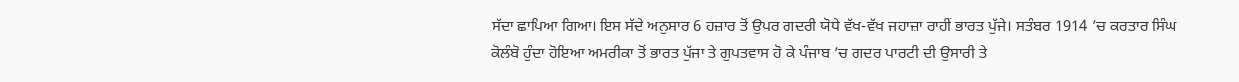ਸੱਦਾ ਛਾਪਿਆ ਗਿਆ। ਇਸ ਸੱਦੇ ਅਨੁਸਾਰ 6 ਹਜ਼ਾਰ ਤੋਂ ਉਪਰ ਗਦਰੀ ਯੋਧੇ ਵੱਖ-ਵੱਖ ਜਹਾਜ਼ਾ ਰਾਹੀਂ ਭਾਰਤ ਪੁੱਜੇ। ਸਤੰਬਰ 1914 ’ਚ ਕਰਤਾਰ ਸਿੰਘ ਕੋਲੰਬੋ ਹੁੰਦਾ ਹੋਇਆ ਅਮਰੀਕਾ ਤੋਂ ਭਾਰਤ ਪੁੱਜਾ ਤੇ ਗੁਪਤਵਾਸ ਹੋ ਕੇ ਪੰਜਾਬ ’ਚ ਗਦਰ ਪਾਰਟੀ ਦੀ ਉਸਾਰੀ ਤੇ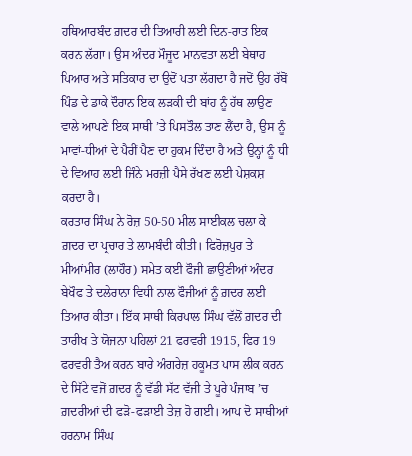ਹਥਿਆਰਬੰਦ ਗ਼ਦਰ ਦੀ ਤਿਆਰੀ ਲਈ ਦਿਨ-ਰਾਤ ਇਕ ਕਰਨ ਲੱਗਾ। ਉਸ ਅੰਦਰ ਮੌਜੂਦ ਮਾਨਵਤਾ ਲਈ ਬੇਥਾਹ ਪਿਆਰ ਅਤੇ ਸਤਿਕਾਰ ਦਾ ਉਦੋਂ ਪਤਾ ਲੱਗਦਾ ਹੈ ਜਦੋਂ ਉਹ ਰੱਬੋਂ ਪਿੰਡ ਦੇ ਡਾਕੇ ਦੌਰਾਨ ਇਕ ਲੜਕੀ ਦੀ ਬਾਂਹ ਨੂੰ ਹੱਥ ਲਾਉਣ ਵਾਲੇ ਆਪਣੇ ਇਕ ਸਾਥੀ ’ਤੇ ਪਿਸਤੌਲ ਤਾਣ ਲੈਂਦਾ ਹੈ, ਉਸ ਨੂੰ ਮਾਵਾਂ-ਧੀਆਂ ਦੇ ਪੈਰੀਂ ਪੈਣ ਦਾ ਹੁਕਮ ਦਿੰਦਾ ਹੈ ਅਤੇ ਉਨ੍ਹਾਂ ਨੂੰ ਧੀ ਦੇ ਵਿਆਹ ਲਈ ਜਿੰਨੇ ਮਰਜ਼ੀ ਪੈਸੇ ਰੱਖਣ ਲਈ ਪੇਸ਼ਕਸ਼ ਕਰਦਾ ਹੈ।
ਕਰਤਾਰ ਸਿੰਘ ਨੇ ਰੋਜ਼ 50-50 ਮੀਲ ਸਾਈਕਲ ਚਲਾ ਕੇ ਗ਼ਦਰ ਦਾ ਪ੍ਰਚਾਰ ਤੇ ਲਾਮਬੰਦੀ ਕੀਤੀ। ਫਿਰੋਜ਼ਪੁਰ ਤੇ ਮੀਆਂਮੀਰ (ਲਾਹੌਰ) ਸਮੇਤ ਕਈ ਫੌਜੀ ਛਾਉਣੀਆਂ ਅੰਦਰ ਬੇਖੌਫ ਤੇ ਦਲੇਰਾਨਾ ਵਿਧੀ ਨਾਲ ਫੌਜੀਆਂ ਨੂੰ ਗ਼ਦਰ ਲਈ ਤਿਆਰ ਕੀਤਾ। ਇੱਕ ਸਾਥੀ ਕਿਰਪਾਲ ਸਿੰਘ ਵੱਲੋਂ ਗ਼ਦਰ ਦੀ ਤਾਰੀਖ ਤੇ ਯੋਜਨਾ ਪਹਿਲਾਂ 21 ਫਰਵਰੀ 1915, ਫਿਰ 19 ਫਰਵਰੀ ਤੈਅ ਕਰਨ ਬਾਰੇ ਅੰਗਰੇਜ਼ ਹਕੂਮਤ ਪਾਸ ਲੀਕ ਕਰਨ ਦੇ ਸਿੱਟੇ ਵਜੋਂ ਗ਼ਦਰ ਨੂੰ ਵੱਡੀ ਸੱਟ ਵੱਜੀ ਤੇ ਪੂਰੇ ਪੰਜਾਬ ’ਚ ਗ਼ਦਰੀਆਂ ਦੀ ਫੜੋ-ਫੜਾਈ ਤੇਜ਼ ਹੋ ਗਈ। ਆਪ ਦੋ ਸਾਥੀਆਂ ਹਰਨਾਮ ਸਿੰਘ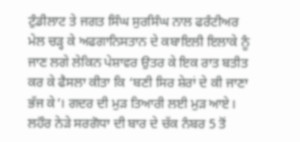ਟੁੰਡੀਲਾਟ ਤੇ ਜਗਤ ਸਿੰਘ ਸੁਰਸਿੰਘ ਨਾਲ ਫਰੰਟੀਅਰ ਮੇਲ ਚੜ੍ਹ ਕੇ ਅਫਗਾਨਿਸਤਾਨ ਦੇ ਕਬਾਇਲੀ ਇਲਾਕੇ ਨੂੰ ਜਾਣ ਲਗੇ ਲੇਕਿਨ ਪੇਸ਼ਾਵਰ ਉਤਰ ਕੇ ਇਕ ਰਾਤ ਬਤੀਤ ਕਰ ਕੇ ਫੈਸਲਾ ਕੀਤਾ ਕਿ ‘ਬਣੀ ਸਿਰ ਸ਼ੇਰਾਂ ਦੇ ਕੀ ਜਾਣਾ ਭੱਜ ਕੇ’। ਗਦਰ ਦੀ ਮੁੜ ਤਿਆਰੀ ਲਈ ਮੁੜ ਆਏ। ਲਹੌਰ ਨੇੜੇ ਸਰਗੋਧਾ ਦੀ ਬਾਰ ਦੇ ਚੱਕ ਨੰਬਰ 5 ਤੋਂ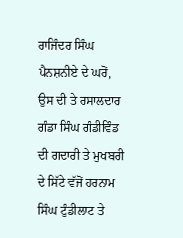ਰਾਜਿੰਦਰ ਸਿੰਘ ਪੈਨਸ਼ਨੀਏ ਦੇ ਘਰੋਂ, ਉਸ ਦੀ ਤੇ ਰਸਾਲਦਾਰ ਗੰਡਾ ਸਿੰਘ ਗੰਡੀਵਿੰਡ ਦੀ ਗਦਾਰੀ ਤੇ ਮੁਖਬਰੀ ਦੇ ਸਿੱਟੇ ਵੱਜੋਂ ਹਰਨਾਮ ਸਿੰਘ ਟੁੰਡੀਲਾਟ ਤੇ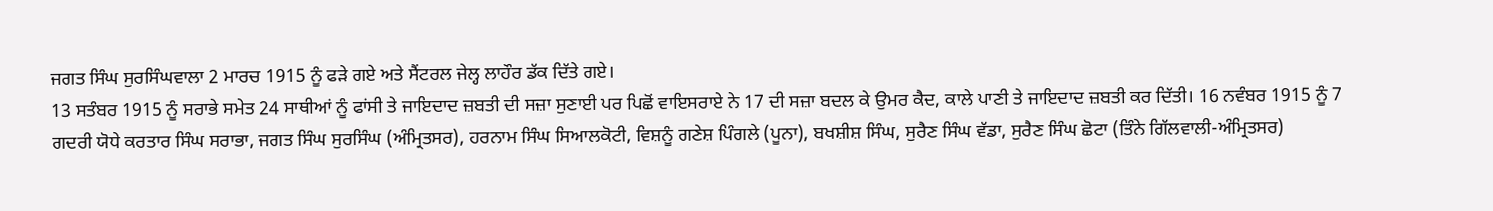ਜਗਤ ਸਿੰਘ ਸੁਰਸਿੰਘਵਾਲਾ 2 ਮਾਰਚ 1915 ਨੂੰ ਫੜੇ ਗਏ ਅਤੇ ਸੈਂਟਰਲ ਜੇਲ੍ਹ ਲਾਹੌਰ ਡੱਕ ਦਿੱਤੇ ਗਏ।
13 ਸਤੰਬਰ 1915 ਨੂੰ ਸਰਾਭੇ ਸਮੇਤ 24 ਸਾਥੀਆਂ ਨੂੰ ਫਾਂਸੀ ਤੇ ਜਾਇਦਾਦ ਜ਼ਬਤੀ ਦੀ ਸਜ਼ਾ ਸੁਣਾਈ ਪਰ ਪਿਛੋਂ ਵਾਇਸਰਾਏ ਨੇ 17 ਦੀ ਸਜ਼ਾ ਬਦਲ ਕੇ ਉਮਰ ਕੈਦ, ਕਾਲੇ ਪਾਣੀ ਤੇ ਜਾਇਦਾਦ ਜ਼ਬਤੀ ਕਰ ਦਿੱਤੀ। 16 ਨਵੰਬਰ 1915 ਨੂੰ 7 ਗਦਰੀ ਯੋਧੇ ਕਰਤਾਰ ਸਿੰਘ ਸਰਾਭਾ, ਜਗਤ ਸਿੰਘ ਸੁਰਸਿੰਘ (ਅੰਮ੍ਰਿਤਸਰ), ਹਰਨਾਮ ਸਿੰਘ ਸਿਆਲਕੋਟੀ, ਵਿਸ਼ਨੂੰ ਗਣੇਸ਼ ਪਿੰਗਲੇ (ਪੂਨਾ), ਬਖਸ਼ੀਸ਼ ਸਿੰਘ, ਸੁਰੈਣ ਸਿੰਘ ਵੱਡਾ, ਸੁਰੈਣ ਸਿੰਘ ਛੋਟਾ (ਤਿੰਨੇ ਗਿੱਲਵਾਲੀ-ਅੰਮ੍ਰਿਤਸਰ)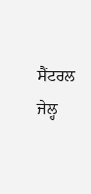ਸੈਂਟਰਲ ਜੇਲ੍ਹ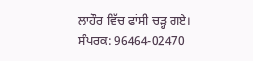ਲਾਹੌਰ ਵਿੱਚ ਫਾਂਸੀ ਚੜ੍ਹ ਗਏ।
ਸੰਪਰਕ: 96464-02470